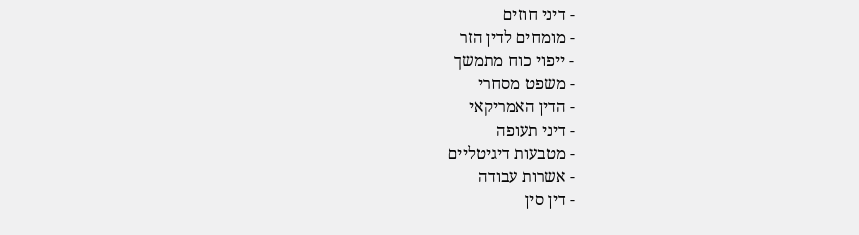- דיני חוזים
- מומחים לדין הזר
- ייפוי כוח מתמשך
- משפט מסחרי
- הדין האמריקאי
- דיני תעופה
- מטבעות דיגיטליים
- אשרות עבודה
- דין סין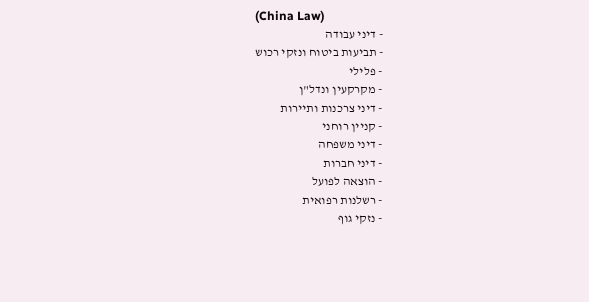(China Law)
- דיני עבודה
- תביעות ביטוח ונזקי רכוש
- פלילי
- מקרקעין ונדל"ן
- דיני צרכנות ותיירות
- קניין רוחני
- דיני משפחה
- דיני חברות
- הוצאה לפועל
- רשלנות רפואית
- נזקי גוף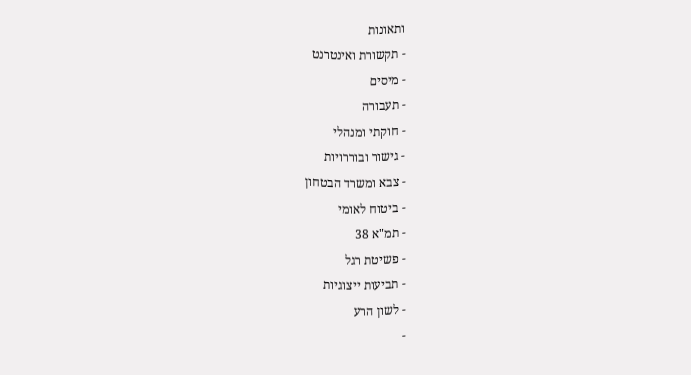ותאונות
- תקשורת ואינטרנט
- מיסים
- תעבורה
- חוקתי ומנהלי
- גישור ובוררויות
- צבא ומשרד הבטחון
- ביטוח לאומי
- תמ"א 38
- פשיטת רגל
- תביעות ייצוגיות
- לשון הרע
-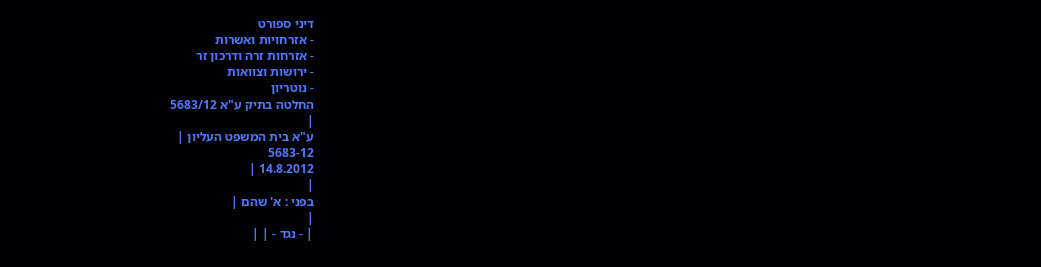דיני ספורט
- אזרחויות ואשרות
- אזרחות זרה ודרכון זר
- ירושות וצוואות
- נוטריון
החלטה בתיק ע"א 5683/12
|
ע"א בית המשפט העליון |
5683-12
14.8.2012 |
|
בפני : א' שהם |
|
| - נגד - | |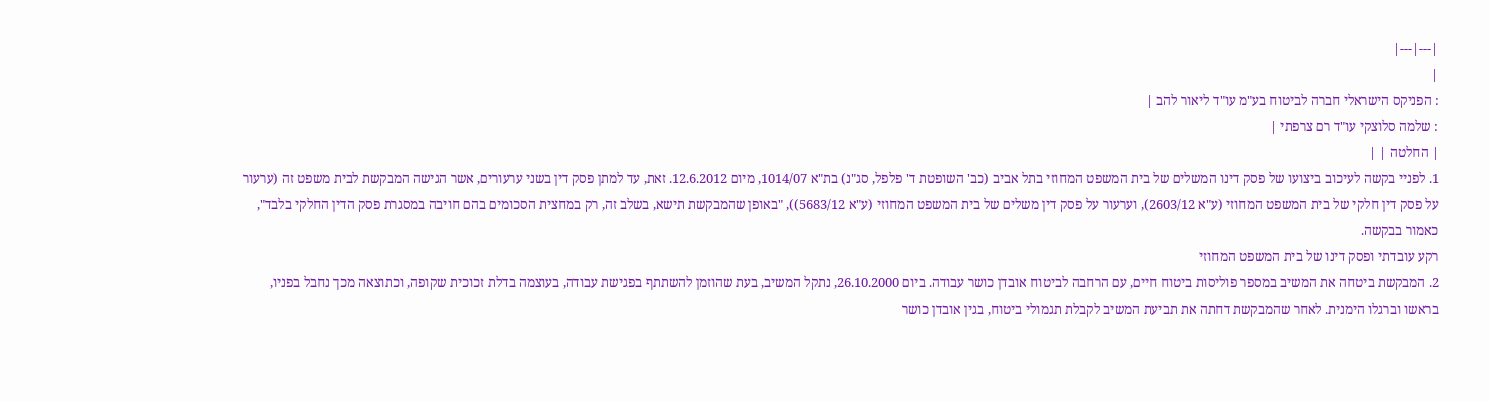|---|---|
|
: הפניקס הישראלי חברה לביטוח בע"מ עו"ד ליאור להב |
: שלמה סלוצקי עו"ד רם צרפתי |
| החלטה | |
1. לפניי בקשה לעיכוב ביצועו של פסק דינו המשלים של בית המשפט המחוזי בתל אביב (כב' השופטת ד' פלפל, סג"נ) בת"א 1014/07, מיום 12.6.2012. זאת, עד למתן פסק דין בשני ערעורים, אשר הגישה המבקשת לבית משפט זה (ערעור על פסק דין חלקי של בית המשפט המחוזי (ע"א 2603/12), וערעור על פסק דין משלים של בית המשפט המחוזי (ע"א 5683/12)), "באופן שהמבקשת תישא, בשלב זה, רק במחצית הסכומים בהם חויבה במסגרת פסק הדין החלקי בלבד", כאמור בבקשה.
רקע עובדתי ופסק דינו של בית המשפט המחוזי
2. המבקשת ביטחה את המשיב במספר פוליסות ביטוח חיים, עם הרחבה לביטוח אובדן כושר עבודה. ביום 26.10.2000, נתקל המשיב, בעת שהוזמן להשתתף בפגישת עבודה, בעוצמה בדלת זכוכית שקופה, וכתוצאה מכך נחבל בפניו, בראשו וברגלו הימנית. לאחר שהמבקשת דחתה את תביעת המשיב לקבלת תגמולי ביטוח, בגין אובדן כושר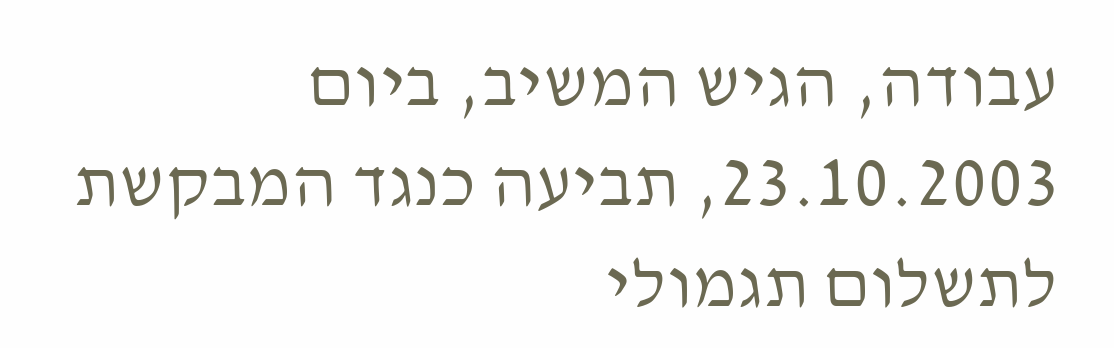עבודה, הגיש המשיב, ביום 23.10.2003, תביעה כנגד המבקשת לתשלום תגמולי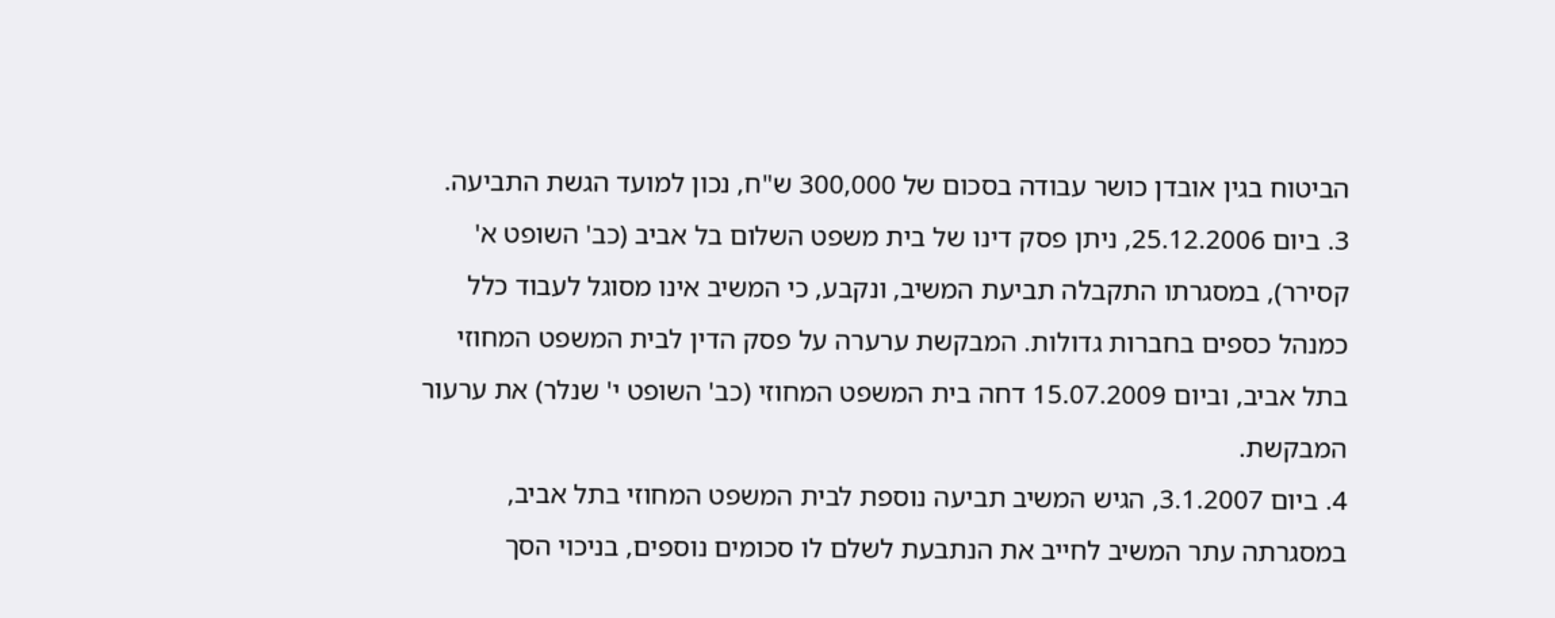הביטוח בגין אובדן כושר עבודה בסכום של 300,000 ש"ח, נכון למועד הגשת התביעה.
3. ביום 25.12.2006, ניתן פסק דינו של בית משפט השלום בל אביב (כב' השופט א' קסירר), במסגרתו התקבלה תביעת המשיב, ונקבע, כי המשיב אינו מסוגל לעבוד כלל כמנהל כספים בחברות גדולות. המבקשת ערערה על פסק הדין לבית המשפט המחוזי בתל אביב, וביום 15.07.2009 דחה בית המשפט המחוזי (כב' השופט י' שנלר) את ערעור המבקשת.
4. ביום 3.1.2007, הגיש המשיב תביעה נוספת לבית המשפט המחוזי בתל אביב, במסגרתה עתר המשיב לחייב את הנתבעת לשלם לו סכומים נוספים, בניכוי הסך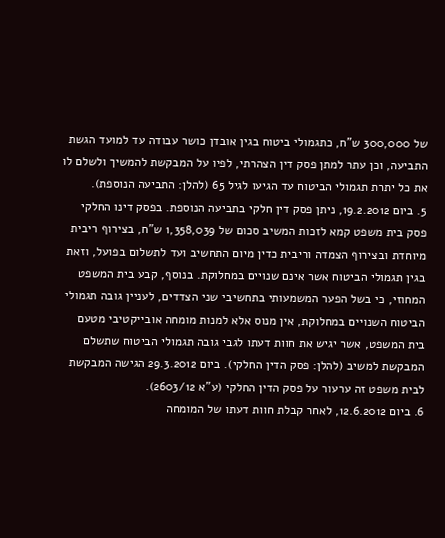של 300,000 ש"ח, כתגמולי ביטוח בגין אובדן כושר עבודה עד למועד הגשת התביעה, וכן עתר למתן פסק דין הצהרתי, לפיו על המבקשת להמשיך ולשלם לו את כל יתרת תגמולי הביטוח עד הגיעו לגיל 65 (להלן: התביעה הנוספת).
5. ביום 19.2.2012, ניתן פסק דין חלקי בתביעה הנוספת. בפסק דינו החלקי פסק בית משפט קמא לזכות המשיב סכום של 1,358,039 ש"ח, בצירוף ריבית מיוחדת ובצירוף הצמדה וריבית כדין מיום התחשיב ועד לתשלום בפועל, וזאת בגין תגמולי הביטוח אשר אינם שנויים במחלוקת. בנוסף, קבע בית המשפט המחוזי, כי בשל הפער המשמעותי בתחשיבי שני הצדדים, לעניין גובה תגמולי הביטוח השנויים במחלוקת, אין מנוס אלא למנות מומחה אובייקטיבי מטעם בית המשפט, אשר יגיש את חוות דעתו לגבי גובה תגמולי הביטוח שתשלם המבקשת למשיב (להלן: פסק הדין החלקי). ביום 29.3.2012 הגישה המבקשת לבית משפט זה ערעור על פסק הדין החלקי (ע"א 2603/12).
6. ביום 12.6.2012, לאחר קבלת חוות דעתו של המומחה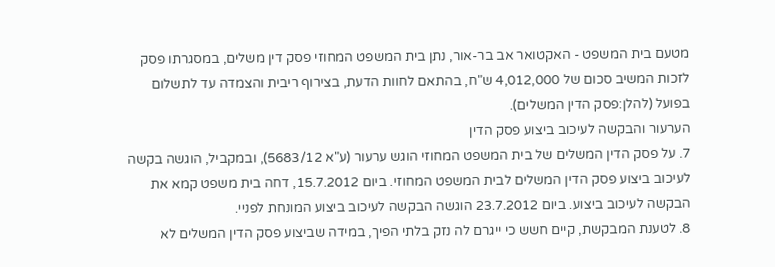מטעם בית המשפט - האקטואר אב בר-אור, נתן בית המשפט המחוזי פסק דין משלים, במסגרתו פסק לזכות המשיב סכום של 4,012,000 ש"ח, בהתאם לחוות הדעת, בצירוף ריבית והצמדה עד לתשלום בפועל (להלן:פסק הדין המשלים).
הערעור והבקשה לעיכוב ביצוע פסק הדין
7. על פסק הדין המשלים של בית המשפט המחוזי הוגש ערעור (ע"א 5683/12), ובמקביל, הוגשה בקשה לעיכוב ביצוע פסק הדין המשלים לבית המשפט המחוזי. ביום 15.7.2012, דחה בית משפט קמא את הבקשה לעיכוב ביצוע. ביום 23.7.2012 הוגשה הבקשה לעיכוב ביצוע המונחת לפניי.
8. לטענת המבקשת, קיים חשש כי ייגרם לה נזק בלתי הפיך, במידה שביצוע פסק הדין המשלים לא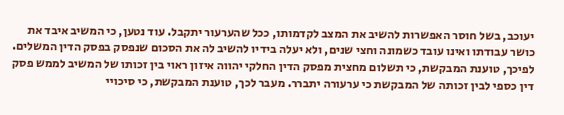יעוכב, בשל חוסר האפשרות להשיב את המצב לקדמותו, ככל שהערעור יתקבל. עוד נטען, כי המשיב איבד את כושר עבודתו ואינו עובד כשמונה וחצי שנים, ולא יעלה בידיו להשיב לה את הסכום שנפסק בפסק הדין המשלים. לפיכך, טוענת המבקשת, כי תשלום מחצית מפסק הדין החלקי יהווה איזון ראוי בין זכותו של המשיב לממש פסק דין כספי לבין זכותה של המבקשת כי ערעורה יתברר. מעבר לכך, טוענת המבקשת, כי סיכויי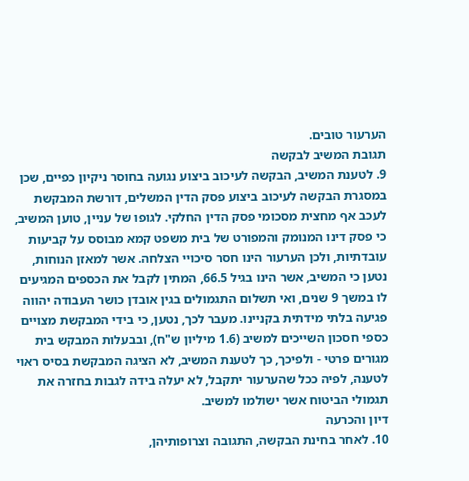הערעור טובים.
תגובת המשיב לבקשה
9. לטענת המשיב, הבקשה לעיכוב ביצוע נגועה בחוסר ניקיון כפיים, שכן במסגרת הבקשה לעיכוב ביצוע פסק הדין המשלים, דורשת המבקשת לעכב אף מחצית מסכומי פסק הדין החלקי. לגופו של עניין, טוען המשיב, כי פסק דינו המנומק והמפורט של בית משפט קמא מבוסס על קביעות עובדתיות, ולכן הערעור הינו חסר סיכויי הצלחה. אשר למאזן הנוחות, נטען כי המשיב, אשר הינו בגיל 66.5, המתין לקבל את הכספים המגיעים לו במשך 9 שנים, ואי תשלום התגמולים בגין אובדן כושר העבודה יהווה פגיעה בלתי מידתית בקניינו. מעבר לכך, נטען, כי בידי המבקשת מצויים כספי חסכון השייכים למשיב (1.6 מיליון ש"ח), ובבעלות המבקש בית מגורים פרטי - ולפיכך, כך לטענת המשיב, לא הציגה המבקשת בסיס ראוי לטענה, לפיה ככל שהערעור יתקבל, לא יעלה בידה לגבות בחזרה את תגמולי הביטוח אשר ישולמו למשיב.
דיון והכרעה
10. לאחר בחינת הבקשה, התגובה וצרופותיהן,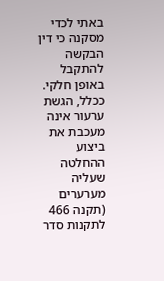באתי לכדי מסקנה כי דין הבקשה להתקבל באופן חלקי.
ככלל, הגשת ערעור אינה מעכבת את ביצוע ההחלטה שעליה מערערים (תקנה 466 לתקנות סדר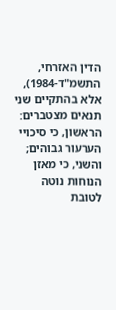הדין האזרחי, התשמ"ד-1984), אלא בהתקיים שני תנאים מצטברים: הראשון, כי סיכויי הערעור גבוהים; והשני, כי מאזן הנוחות נוטה לטובת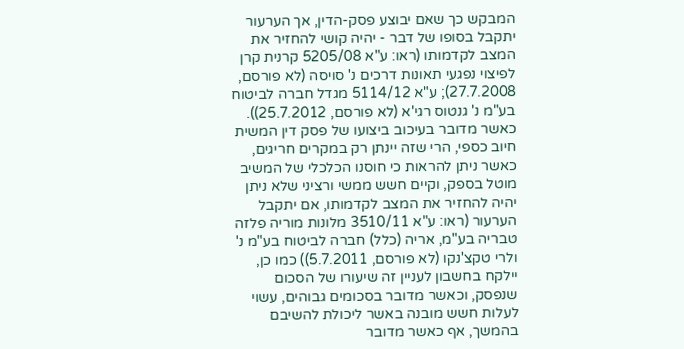המבקש כך שאם יבוצע פסק-הדין, אך הערעור יתקבל בסופו של דבר - יהיה קושי להחזיר את המצב לקדמותו (ראו: ע"א 5205/08 קרנית קרן לפיצוי נפגעי תאונות דרכים נ' סויסה (לא פורסם, 27.7.2008); ע"א 5114/12 מגדל חברה לביטוח בע"מ נ' גנטוס רגי'א (לא פורסם, 25.7.2012)).
כאשר מדובר בעיכוב ביצועו של פסק דין המשית חיוב כספי, הרי שזה יינתן רק במקרים חריגים, כאשר ניתן להראות כי חוסנו הכלכלי של המשיב מוטל בספק, וקיים חשש ממשי ורציני שלא ניתן יהיה להחזיר את המצב לקדמותו, אם יתקבל הערעור (ראו: ע"א 3510/11 מלונות מוריה פלזה טבריה בע"מ, אריה (כלל) חברה לביטוח בע"מ נ' ולרי טקצ'נקו (לא פורסם, 5.7.2011)) כמו כן, יילקח בחשבון לעניין זה שיעורו של הסכום שנפסק, וכאשר מדובר בסכומים גבוהים, עשוי לעלות חשש מובנה באשר ליכולת להשיבם בהמשך, אף כאשר מדובר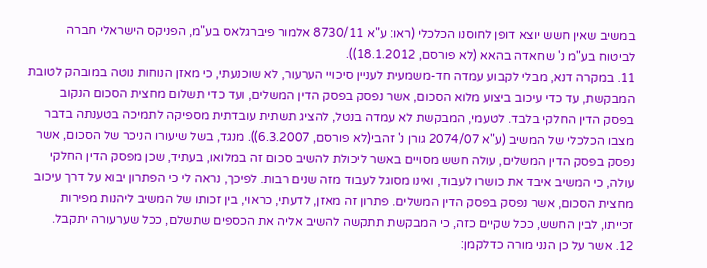במשיב שאין חשש יוצא דופן לחוסנו הכלכלי (ראו: ע"א 8730/11 אלמור פיברגלאס בע"מ, הפניקס הישראלי חברה לביטוח בע"מ נ' שחאדה בהאא (לא פורסם, 18.1.2012)).
11. במקרה דנא, מבלי לקבוע עמדה חד-משמעית לעניין סיכויי הערעור, לא שוכנעתי, כי מאזן הנוחות נוטה במובהק לטובת המבקשת, עד כדי עיכוב ביצוע מלוא הסכום, אשר נפסק בפסק הדין המשלים, ועד כדי תשלום מחצית הסכום הנקוב בפסק הדין החלקי בלבד. לטעמי, המבקשת לא עמדה בנטל, להציג תשתית עובדתית מספיקה לתמיכה בטענתה בדבר מצבו הכלכלי של המשיב (ע"א 2074/07 גורן נ' זהבי(לא פורסם, 6.3.2007)). מנגד, בשל שיעורו הניכר של הסכום, אשר נפסק בפסק הדין המשלים, עולה חשש מסויים באשר ליכולת להשיב סכום זה במלואו, בעתיד, שכן מפסק הדין החלקי עולה, כי המשיב איבד את כושרו לעבוד, ואינו מסוגל לעבוד מזה שנים רבות. לפיכך, נראה לי כי הפתרון יבוא על דרך עיכוב מחצית הסכום, אשר נפסק בפסק הדין המשלים. פתרון זה מאזן, לדעתי, כראוי, בין זכותו של המשיב ליהנות מפירות זכייתו, לבין החשש, ככל שקיים כזה, כי המבקשת תתקשה להשיב אליה את הכספים שתשלם, ככל שערעורה יתקבל.
12. אשר על כן הנני מורה כדלקמן: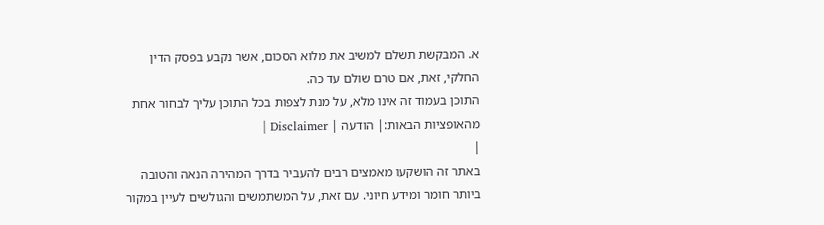א. המבקשת תשלם למשיב את מלוא הסכום, אשר נקבע בפסק הדין החלקי, זאת, אם טרם שולם עד כה.
התוכן בעמוד זה אינו מלא, על מנת לצפות בכל התוכן עליך לבחור אחת מהאופציות הבאות:| הודעה | Disclaimer |
|
באתר זה הושקעו מאמצים רבים להעביר בדרך המהירה הנאה והטובה ביותר חומר ומידע חיוני. עם זאת, על המשתמשים והגולשים לעיין במקור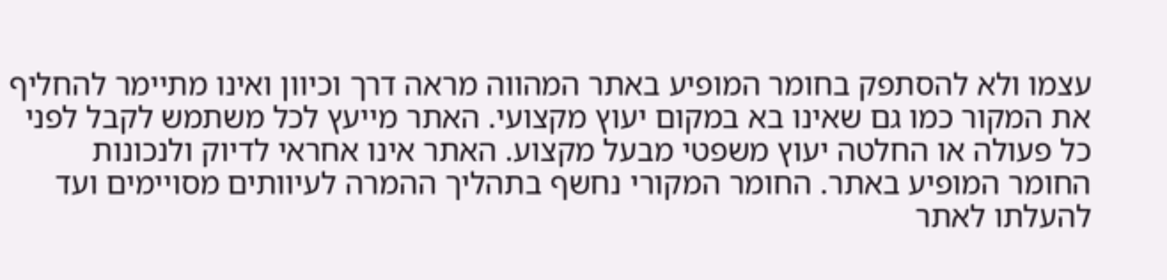עצמו ולא להסתפק בחומר המופיע באתר המהווה מראה דרך וכיוון ואינו מתיימר להחליף את המקור כמו גם שאינו בא במקום יעוץ מקצועי. האתר מייעץ לכל משתמש לקבל לפני כל פעולה או החלטה יעוץ משפטי מבעל מקצוע. האתר אינו אחראי לדיוק ולנכונות החומר המופיע באתר. החומר המקורי נחשף בתהליך ההמרה לעיוותים מסויימים ועד להעלתו לאתר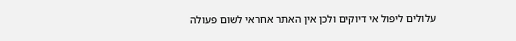עלולים ליפול אי דיוקים ולכן אין האתר אחראי לשום פעולה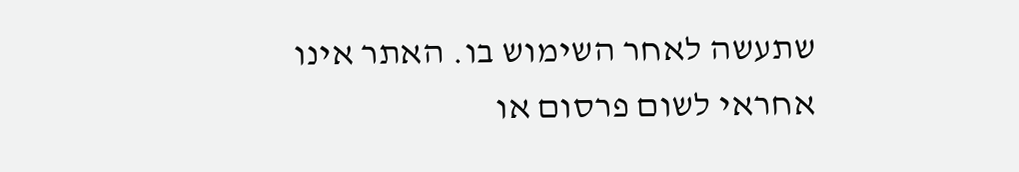שתעשה לאחר השימוש בו. האתר אינו אחראי לשום פרסום או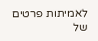לאמיתות פרטים של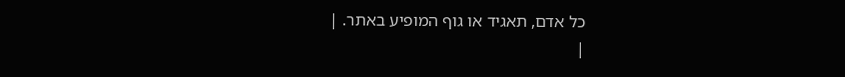כל אדם, תאגיד או גוף המופיע באתר. |
|